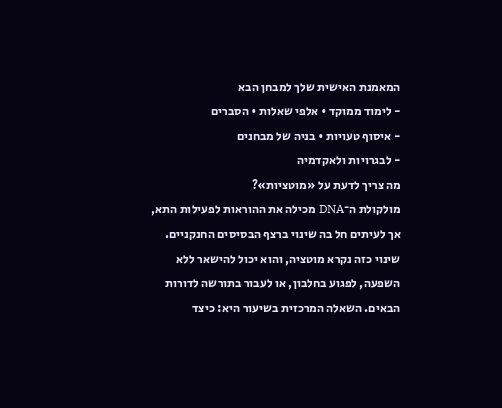המאמנת האישית שלך למבחן הבא
- לימוד ממוקד • אלפי שאלות • הסברים
- איסוף טעויות • בניה של מבחנים
- לבגרויות ולאקדמיה
מה צריך לדעת על «מוטציות»?
מולקולת ה־DNA מכילה את ההוראות לפעילות התא, אך לעיתים חל בה שינוי ברצף הבסיסים החנקניים. שינוי כזה נקרא מוטציה, והוא יכול להישאר ללא השפעה, לפגוע בחלבון, או לעבור בתורשה לדורות הבאים. השאלה המרכזית בשיעור היא: כיצד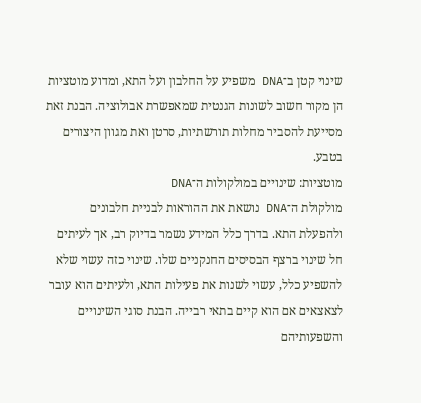שינוי קטן ב־DNA משפיע על החלבון ועל התא, ומדוע מוטציות הן מקור חשוב לשונות הגנטית שמאפשרת אבולוציה. הבנת זאת מסייעת להסביר מחלות תורשתיות, סרטן ואת מגוון היצורים בטבע.
מוטציות: שינויים במולקולות ה־DNA
מולקולת ה־DNA נושאת את ההוראות לבניית חלבונים ולהפעלת התא. בדרך כלל המידע נשמר בדיוק רב, אך לעיתים חל שינוי ברצף הבסיסים החנקניים שלו. שינוי כזה עשוי שלא להשפיע כלל, עשוי לשנות את פעילות התא, ולעיתים הוא עובר לצאצאים אם הוא קיים בתאי רבייה. הבנת סוגי השינויים והשפעותיהם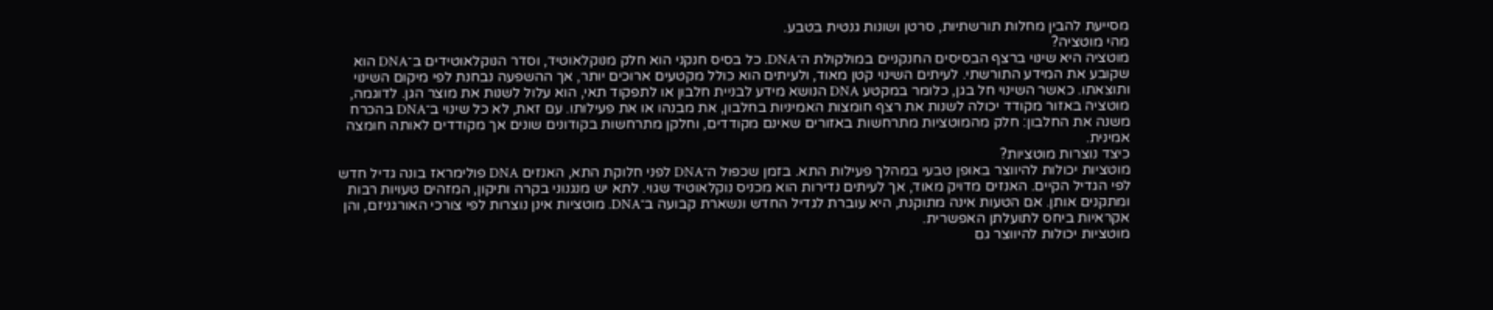מסייעת להבין מחלות תורשתיות, סרטן ושונות גנטית בטבע.
מהי מוטציה?
מוטציה היא שינוי ברצף הבסיסים החנקניים במולקולת ה־DNA. כל בסיס חנקני הוא חלק מנוקלאוטיד, וסדר הנוקלאוטידים ב־DNA הוא שקובע את המידע התורשתי. לעיתים השינוי קטן מאוד, ולעיתים הוא כולל מקטעים ארוכים יותר, אך ההשפעה נבחנת לפי מיקום השינוי ותוצאתו. כאשר השינוי חל בגן, כלומר במקטע DNA הנושא מידע לבניית חלבון או לתפקוד תאי, הוא עלול לשנות את מוצר הגן. לדוגמה, מוטציה באזור מקודד יכולה לשנות את רצף חומצות האמיניות בחלבון, את מבנהו או את פעילותו. עם זאת, לא כל שינוי ב־DNA בהכרח משנה את החלבון: חלק מהמוטציות מתרחשות באזורים שאינם מקודדים, וחלקן מתרחשות בקודונים שונים אך מקודדים לאותה חומצה אמינית.
כיצד נוצרות מוטציות?
מוטציות יכולות להיווצר באופן טבעי במהלך פעילות התא. בזמן שכפול ה־DNA לפני חלוקת התא, האנזים DNA פולימראז בונה גדיל חדש לפי הגדיל הקיים. האנזים מדויק מאוד, אך לעיתים נדירות הוא מכניס נוקלאוטיד שגוי. לתא יש מנגנוני בקרה ותיקון, המזהים טעויות רבות ומתקנים אותן. אם הטעות אינה מתוקנת, היא עוברת לגדיל החדש ונשארת קבועה ב־DNA. מוטציות אינן נוצרות לפי צורכי האורגניזם, והן אקראיות ביחס לתועלתן האפשרית.
מוטציות יכולות להיווצר גם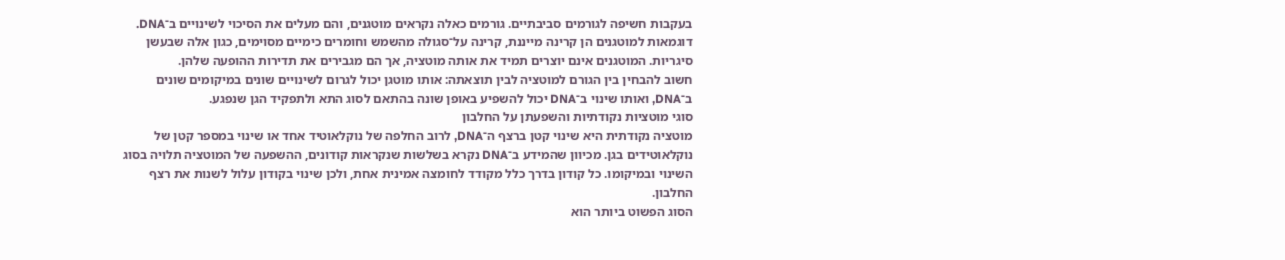בעקבות חשיפה לגורמים סביבתיים. גורמים כאלה נקראים מוטגנים, והם מעלים את הסיכוי לשינויים ב־DNA. דוגמאות למוטגנים הן קרינה מייננת, קרינה על־סגולה מהשמש וחומרים כימיים מסוימים, כגון אלה שבעשן סיגריות. המוטגנים אינם יוצרים תמיד את אותה מוטציה, אך הם מגבירים את תדירות ההופעה שלהן.
חשוב להבחין בין הגורם למוטציה לבין תוצאתה: אותו מוטגן יכול לגרום לשינויים שונים במיקומים שונים ב־DNA, ואותו שינוי ב־DNA יכול להשפיע באופן שונה בהתאם לסוג התא ולתפקיד הגן שנפגע.
סוגי מוטציות נקודתיות והשפעתן על החלבון
מוטציה נקודתית היא שינוי קטן ברצף ה־DNA, לרוב החלפה של נוקלאוטיד אחד או שינוי במספר קטן של נוקלאוטידים בגן. מכיוון שהמידע ב־DNA נקרא בשלשות שנקראות קודונים, ההשפעה של המוטציה תלויה בסוג השינוי ובמיקומו. כל קודון בדרך כלל מקודד לחומצה אמינית אחת, ולכן שינוי בקודון עלול לשנות את רצף החלבון.
הסוג הפשוט ביותר הוא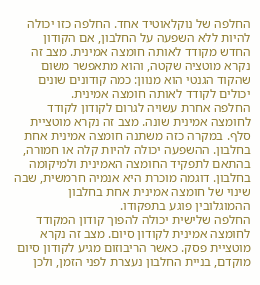החלפה של נוקלאוטיד אחד. החלפה כזו יכולה להיות ללא השפעה על החלבון, אם הקודון החדש מקודד לאותה חומצה אמינית. מצב זה נקרא מוטציה שקטה, והוא מתאפשר משום שהקוד הגנטי הוא מנוון: כמה קודונים שונים יכולים לקודד לאותה חומצה אמינית.
החלפה אחרת עשויה לגרום לקודון לקודד לחומצה אמינית שונה. מצב זה נקרא מוטציית סלף. במקרה כזה משתנה חומצה אמינית אחת בחלבון. ההשפעה יכולה להיות קלה או חמורה, בהתאם לתפקיד החומצה האמינית ולמיקומה בחלבון. דוגמה מוכרת היא אנמיה חרמשית, שבה שינוי של חומצה אמינית אחת בחלבון ההמוגלובין פוגע בתפקודו.
החלפה שלישית יכולה להפוך קודון המקודד לחומצה אמינית לקודון סיום. מצב זה נקרא מוטציית פסק. כאשר הריבוזום מגיע לקודון סיום מוקדם, בניית החלבון נעצרת לפני הזמן, ולכן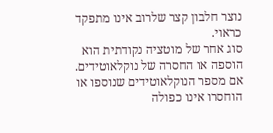נוצר חלבון קצר שלרוב אינו מתפקד כראוי.
סוג אחר של מוטציה נקודתית הוא הוספה או החסרה של נוקלאוטידים. אם מספר הנוקלאוטידים שנוספו או הוחסרו אינו כפולה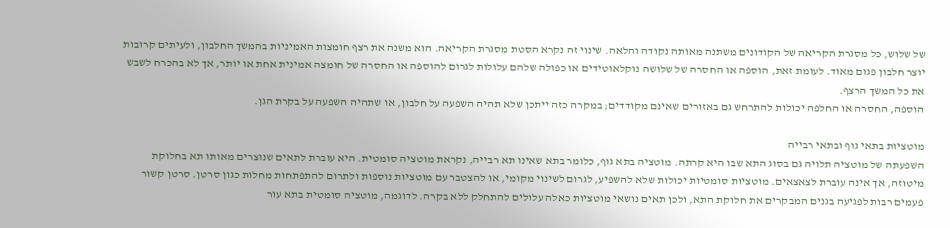של שלוש, כל מסגרת הקריאה של הקודונים משתנה מאותה נקודה והלאה. שינוי זה נקרא הסטת מסגרת הקריאה. הוא משנה את רצף חומצות האמיניות בהמשך החלבון, ולעיתים קרובות יוצר חלבון פגום מאוד. לעומת זאת, הוספה או החסרה של שלושה נוקלאוטידים או כפולה שלהם עלולות לגרום להוספה או החסרה של חומצה אמינית אחת או יותר, אך לא בהכרח לשבש את כל המשך הרצף.
הוספה, החסרה או החלפה יכולות להתרחש גם באזורים שאינם מקודדים; במקרה כזה ייתכן שלא תהיה השפעה על חלבון, או שתהיה השפעה על בקרת הגן.

מוטציות בתאי גוף ובתאי רבייה
השפעתה של מוטציה תלויה גם בסוג התא שבו היא קרתה. מוטציה בתא גוף, כלומר בתא שאינו תא רבייה, נקראת מוטציה סומטית. היא עוברת לתאים שנוצרים מאותו תא בחלוקת מיטוזה, אך אינה עוברת לצאצאים. מוטציות סומטיות יכולות שלא להשפיע, לגרום לשינוי מקומי, או להצטבר עם מוטציות נוספות ולתרום להתפתחות מחלות כגון סרטן. סרטן קשור פעמים רבות לפגיעה בגנים המבקרים את חלוקת התא, ולכן תאים נושאי מוטציות כאלה עלולים להתחלק ללא בקרה. לדוגמה, מוטציה סומטית בתא עור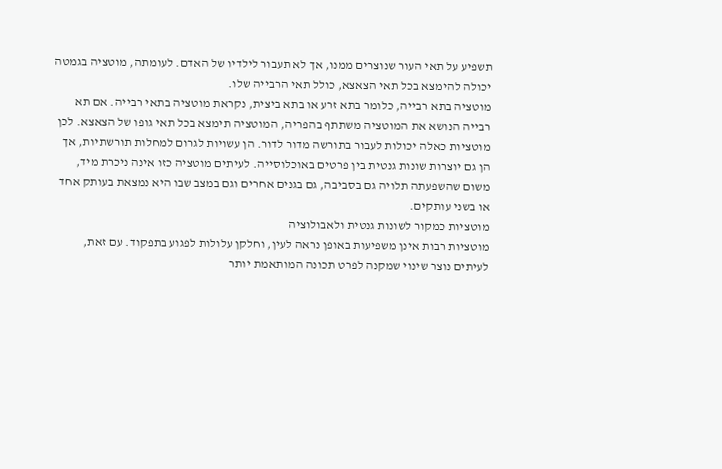תשפיע על תאי העור שנוצרים ממנו, אך לא תעבור לילדיו של האדם. לעומתה, מוטציה בגמטה יכולה להימצא בכל תאי הצאצא, כולל תאי הרבייה שלו.
מוטציה בתא רבייה, כלומר בתא זרע או בתא ביצית, נקראת מוטציה בתאי רבייה. אם תא רבייה הנושא את המוטציה משתתף בהפריה, המוטציה תימצא בכל תאי גופו של הצאצא. לכן מוטציות כאלה יכולות לעבור בתורשה מדור לדור. הן עשויות לגרום למחלות תורשתיות, אך הן גם יוצרות שונות גנטית בין פרטים באוכלוסייה. לעיתים מוטציה כזו אינה ניכרת מיד, משום שהשפעתה תלויה גם בסביבה, גם בגנים אחרים וגם במצב שבו היא נמצאת בעותק אחד או בשני עותקים.
מוטציות כמקור לשונות גנטית ולאבולוציה
מוטציות רבות אינן משפיעות באופן נראה לעין, וחלקן עלולות לפגוע בתפקוד. עם זאת, לעיתים נוצר שינוי שמקנה לפרט תכונה המותאמת יותר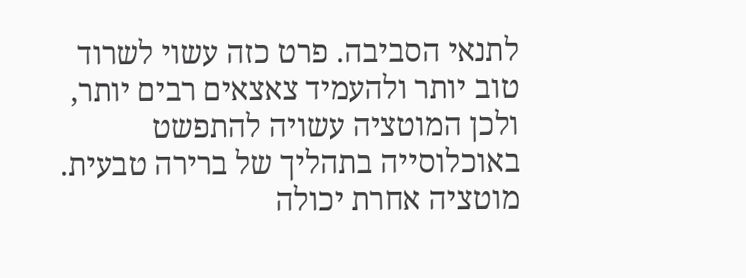לתנאי הסביבה. פרט כזה עשוי לשרוד טוב יותר ולהעמיד צאצאים רבים יותר, ולכן המוטציה עשויה להתפשט באוכלוסייה בתהליך של ברירה טבעית. מוטציה אחרת יכולה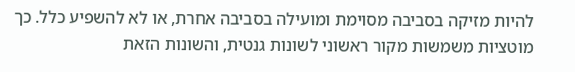להיות מזיקה בסביבה מסוימת ומועילה בסביבה אחרת, או לא להשפיע כלל. כך מוטציות משמשות מקור ראשוני לשונות גנטית, והשונות הזאת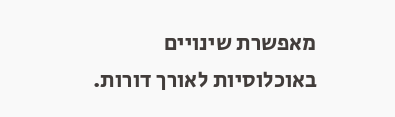מאפשרת שינויים באוכלוסיות לאורך דורות.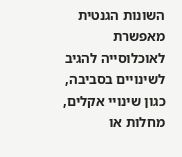השונות הגנטית מאפשרת לאוכלוסייה להגיב לשינויים בסביבה, כגון שינויי אקלים, מחלות או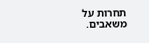תחרות על משאבים.